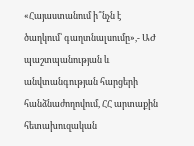«Հայաստանում ի՞նչն է ծաղկում՝ գաղտնալսումը»,- ԱԺ պաշտպանության և անվտանգության հարցերի հանձնաժողովում, ՀՀ արտաքին հետախուզական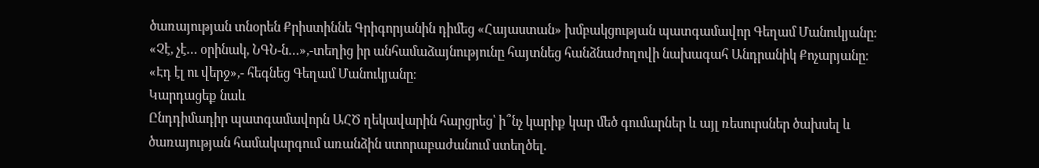ծառայության տնօրեն Քրիստիննե Գրիգորյանին դիմեց «Հայաստան» խմբակցության պատգամավոր Գեղամ Մանուկյանը։
«Չէ, չէ… օրինակ, ՆԳՆ-ն…»,-տեղից իր անհամաձայնությունը հայտնեց հանձնաժողովի նախագահ Անդրանիկ Քոչարյանը։
«Էդ էլ ու վերջ»,- հեգնեց Գեղամ Մանուկյանը։
Կարդացեք նաև
Ընդդիմադիր պատգամավորն ԱՀԾ ղեկավարին հարցրեց՝ ի՞նչ կարիք կար մեծ գումարներ և այլ ռեսուրսներ ծախսել և ծառայության համակարգում առանձին ստորաբաժանում ստեղծել.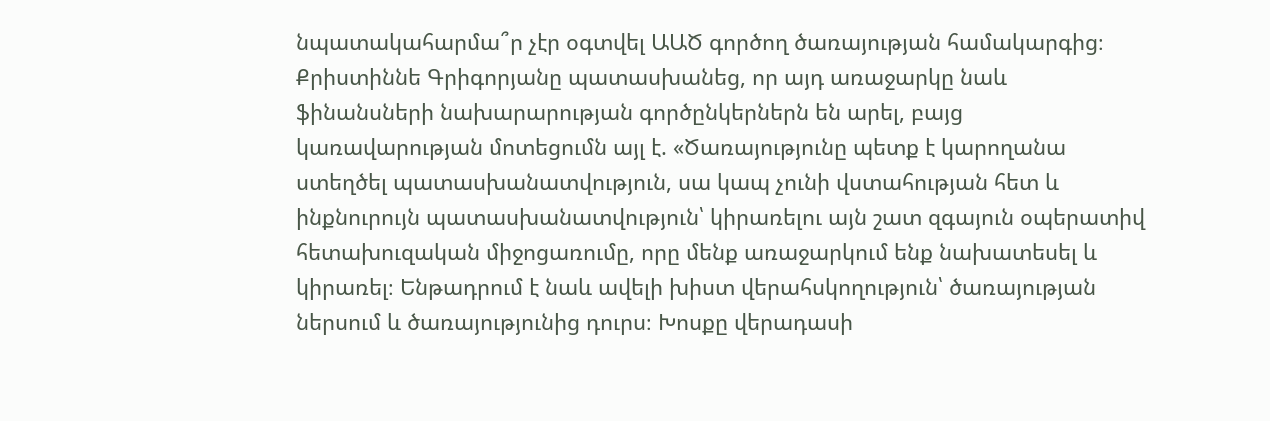նպատակահարմա՞ր չէր օգտվել ԱԱԾ գործող ծառայության համակարգից։
Քրիստիննե Գրիգորյանը պատասխանեց, որ այդ առաջարկը նաև ֆինանսների նախարարության գործընկերներն են արել, բայց կառավարության մոտեցումն այլ է. «Ծառայությունը պետք է կարողանա ստեղծել պատասխանատվություն, սա կապ չունի վստահության հետ և ինքնուրույն պատասխանատվություն՝ կիրառելու այն շատ զգայուն օպերատիվ հետախուզական միջոցառումը, որը մենք առաջարկում ենք նախատեսել և կիրառել։ Ենթադրում է նաև ավելի խիստ վերահսկողություն՝ ծառայության ներսում և ծառայությունից դուրս։ Խոսքը վերադասի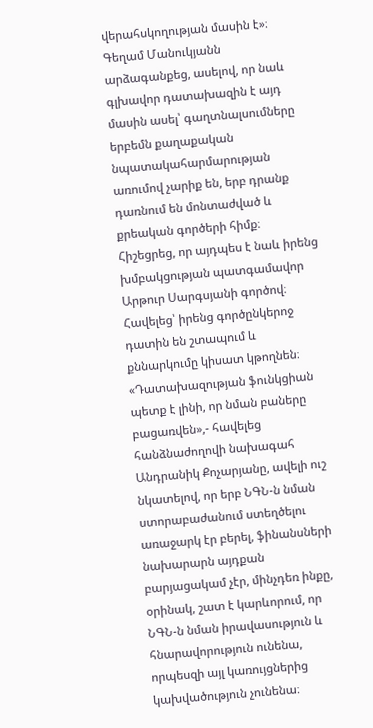վերահսկողության մասին է»։
Գեղամ Մանուկյանն արձագանքեց, ասելով, որ նաև գլխավոր դատախազին է այդ մասին ասել՝ գաղտնալսումները երբեմն քաղաքական նպատակահարմարության առումով չարիք են, երբ դրանք դառնում են մոնտաժված և քրեական գործերի հիմք։ Հիշեցրեց, որ այդպես է նաև իրենց խմբակցության պատգամավոր Արթուր Սարգսյանի գործով։ Հավելեց՝ իրենց գործընկերոջ դատին են շտապում և քննարկումը կիսատ կթողնեն։
«Դատախազության ֆունկցիան պետք է լինի, որ նման բաները բացառվեն»,- հավելեց հանձնաժողովի նախագահ Անդրանիկ Քոչարյանը, ավելի ուշ նկատելով, որ երբ ՆԳՆ-ն նման ստորաբաժանում ստեղծելու առաջարկ էր բերել, ֆինանսների նախարարն այդքան բարյացակամ չէր, մինչդեռ ինքը, օրինակ, շատ է կարևորում, որ ՆԳՆ-ն նման իրավասություն և հնարավորություն ունենա, որպեսզի այլ կառույցներից կախվածություն չունենա։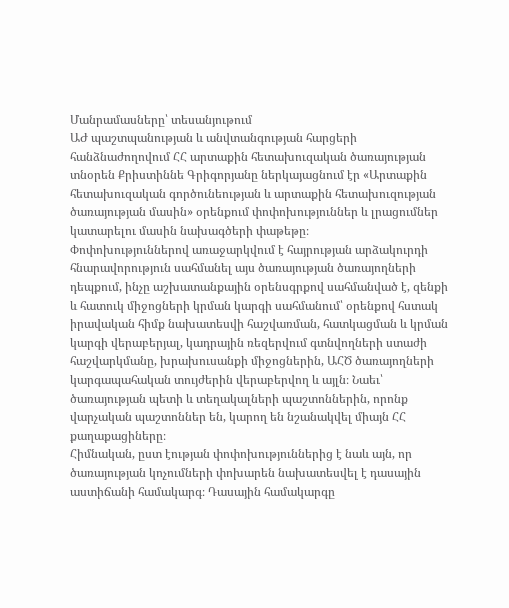Մանրամասները՝ տեսանյութում
ԱԺ պաշտպանության և անվտանգության հարցերի հանձնաժողովում ՀՀ արտաքին հետախուզական ծառայության տնօրեն Քրիստիննե Գրիգորյանը ներկայացնում էր «Արտաքին հետախուզական գործունեության և արտաքին հետախուզության ծառայության մասին» օրենքում փոփոխություններ և լրացումներ կատարելու մասին նախագծերի փաթեթը։
Փոփոխություններով առաջարկվում է հայրության արձակուրդի հնարավորություն սահմանել այս ծառայության ծառայողների դեպքում, ինչը աշխատանքային օրենսգրքով սահմանված է, զենքի և հատուկ միջոցների կրման կարգի սահմանում՝ օրենքով հստակ իրավական հիմք նախատեսվի հաշվառման, հատկացման և կրման կարգի վերաբերյալ, կադրային ռեզերվում գտնվողների ստաժի հաշվարկմանը, խրախուսանքի միջոցներին, ԱՀԾ ծառայողների կարգապահական տույժերին վերաբերվող և այլն։ Նաեւ՝ ծառայության պետի և տեղակալների պաշտոններին, որոնք վարչական պաշտոններ են, կարող են նշանակվել միայն ՀՀ քաղաքացիները։
Հիմնական, ըստ էության փոփոխություններից է նաև այն, որ ծառայության կոչումների փոխարեն նախատեսվել է դասային աստիճանի համակարգ։ Դասային համակարգը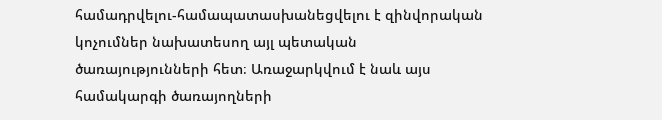համադրվելու-համապատասխանեցվելու է զինվորական կոչումներ նախատեսող այլ պետական ծառայությունների հետ։ Առաջարկվում է նաև այս համակարգի ծառայողների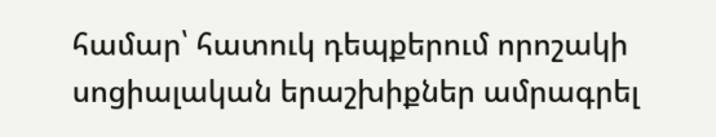համար՝ հատուկ դեպքերում որոշակի սոցիալական երաշխիքներ ամրագրել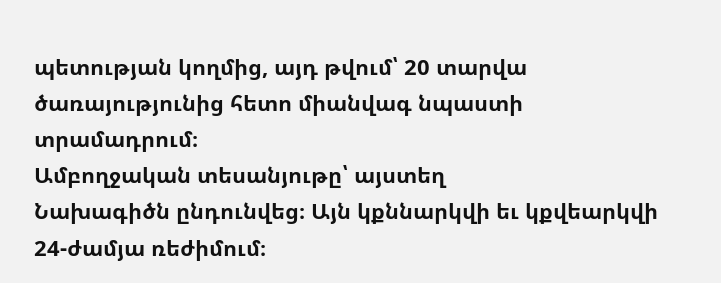պետության կողմից, այդ թվում՝ 20 տարվա ծառայությունից հետո միանվագ նպաստի տրամադրում։
Ամբողջական տեսանյութը՝ այստեղ
Նախագիծն ընդունվեց։ Այն կքննարկվի եւ կքվեարկվի 24-ժամյա ռեժիմում։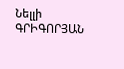Նելլի ԳՐԻԳՈՐՅԱՆ